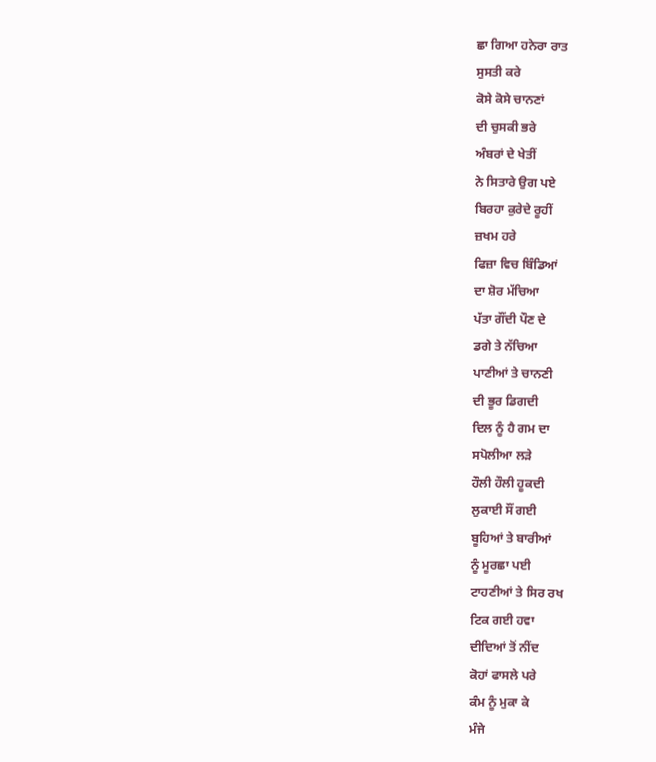ਛਾ ਗਿਆ ਹਨੇਰਾ ਰਾਤ
ਸੁਸਤੀ ਕਰੇ
ਕੋਸੇ ਕੋਸੇ ਚਾਨਣਾਂ
ਦੀ ਚੁਸਕੀ ਭਰੇ
ਅੰਬਰਾਂ ਦੇ ਖੇਤੀਂ
ਨੇ ਸਿਤਾਰੇ ਉਗ ਪਏ
ਬਿਰਹਾ ਕੁਰੇਦੇ ਰੂਹੀਂ
ਜ਼ਖਮ ਹਰੇ
ਫਿਜ਼ਾ ਵਿਚ ਬਿੰਡਿਆਂ
ਦਾ ਸ਼ੋਰ ਮੱਚਿਆ
ਪੱਤਾ ਗੌਂਦੀ ਪੌਣ ਦੇ
ਡਗੇ ਤੇ ਨੱਚਿਆ
ਪਾਣੀਆਂ ਤੇ ਚਾਨਣੀ
ਦੀ ਭੂਰ ਡਿਗਦੀ
ਦਿਲ ਨੂੰ ਹੈ ਗਮ ਦਾ
ਸਪੋਲੀਆ ਲੜੇ
ਹੌਲੀ ਹੌਲੀ ਹੂਕਦੀ
ਲੁਕਾਈ ਸੌਂ ਗਈ
ਬੂਹਿਆਂ ਤੇ ਬਾਰੀਆਂ
ਨੂੰ ਮੂਰਛਾ ਪਈ
ਟਾਹਣੀਆਂ ਤੇ ਸਿਰ ਰਖ
ਟਿਕ ਗਈ ਹਵਾ
ਦੀਦਿਆਂ ਤੋਂ ਨੀਂਦ
ਕੋਹਾਂ ਫਾਸਲੇ ਪਰੇ
ਕੰਮ ਨੂੰ ਮੁਕਾ ਕੇ
ਮੰਜੇ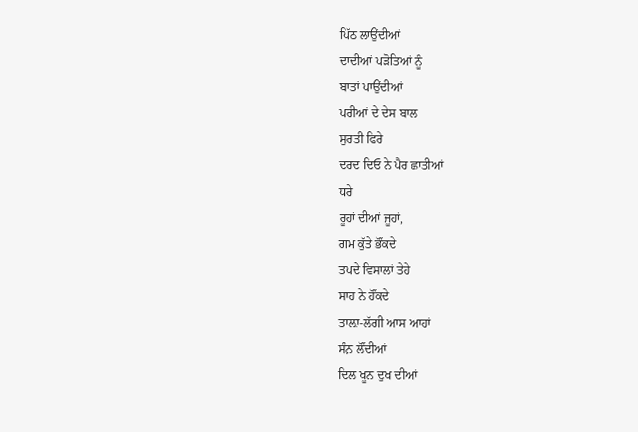ਪਿੱਠ ਲਾਉਂਦੀਆਂ
ਦਾਦੀਆਂ ਪੜੋਤਿਆਂ ਨੂੰ
ਬਾਤਾਂ ਪਾਉਂਦੀਆਂ
ਪਰੀਆਂ ਦੇ ਦੇਸ ਬਾਲ
ਸੁਰਤੀ ਫਿਰੇ
ਦਰਦ ਦਿਓ ਨੇ ਪੈਰ ਛਾਤੀਆਂ
ਧਰੇ
ਰੂਹਾਂ ਦੀਆਂ ਜੂਹਾਂ,
ਗਮ ਕੁੱਤੇ ਭੌਂਕਦੇ
ਤਪਦੇ ਵਿਸਾਲਾਂ ਤੇਹੇ
ਸਾਹ ਨੇ ਹੌਂਕਦੇ
ਤਾਲ਼ਾ-ਲੱਗੀ ਆਸ ਆਹਾਂ
ਸੰਨ਼ ਲੌਂਦੀਆਂ
ਦਿਲ ਖੂਨ ਦੁਖ ਦੀਆਂ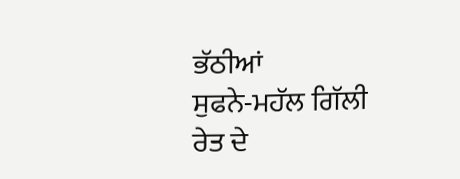ਭੱਠੀਆਂ
ਸੁਫਨੇ-ਮਹੱਲ ਗਿੱਲੀ
ਰੇਤ ਦੇ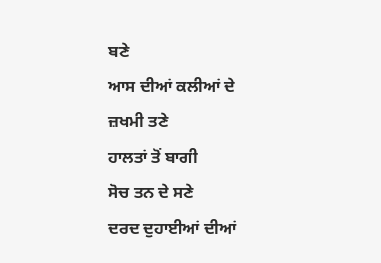ਬਣੇ
ਆਸ ਦੀਆਂ ਕਲੀਆਂ ਦੇ
ਜ਼ਖਮੀ ਤਣੇ
ਹਾਲਤਾਂ ਤੋਂ ਬਾਗੀ
ਸੋਚ ਤਨ ਦੇ ਸਣੇ
ਦਰਦ ਦੁਹਾਈਆਂ ਦੀਆਂ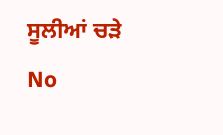ਸੂਲੀਆਂ ਚੜੇ
No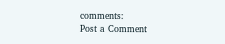comments:
Post a Comment